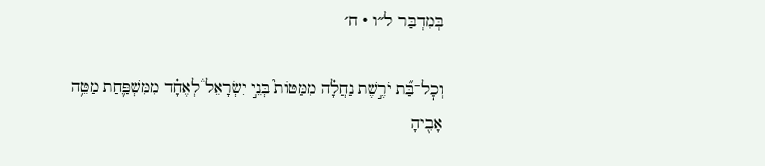בְּמִדְבַּר ל״ו · ח׳

וְכׇל־בַּ֞ת יֹרֶ֣שֶׁת נַחֲלָ֗ה מִמַּטּוֹת֮ בְּנֵ֣י יִשְׂרָאֵל֒ לְאֶחָ֗ד מִמִּשְׁפַּ֛חַת מַטֵּ֥ה אָבִ֖יהָ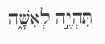תִּהְיֶ֣ה לְאִשָּׁ֑ה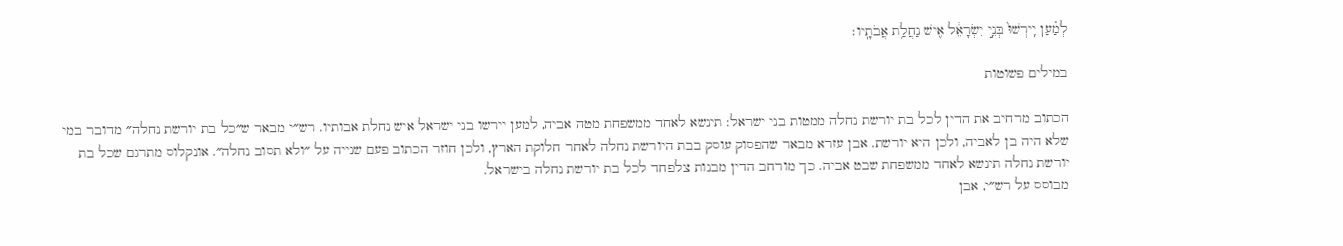לְמַ֗עַן יִֽירְשׁוּ֙ בְּנֵ֣י יִשְׂרָאֵ֔ל אִ֖ישׁ נַחֲלַ֥ת אֲבֹתָֽיו׃

במילים פשוטות

הכתוב מרחיב את הדין לכל בת יורשת נחלה ממטות בני ישראל: תינשא לאחד ממשפחת מטה אביה, למען יירשו בני ישראל איש נחלת אבותיו. רש״י מבאר ש״כל בת יורשת נחלה״ מדובר במי שלא היה בן לאביה, ולכן היא יורשת. אבן עזרא מבאר שהפסוק עוסק בבת היורשת נחלה לאחר חלוקת הארץ, ולכן חוזר הכתוב פעם שנייה על ״ולא תסוב נחלה״. אונקלוס מתרגם שכל בת יורשת נחלה תינשא לאחד ממשפחת שבט אביה. כך מורחב הדין מבנות צלפחד לכל בת יורשת נחלה בישראל.
מבוסס על רש״י, אבן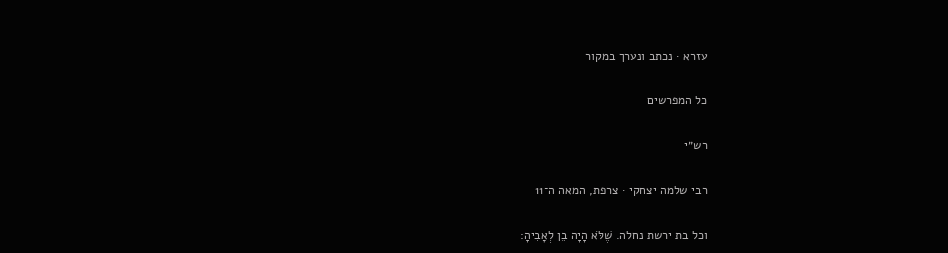עזרא · נכתב ונערך במקור

כל המפרשים

רש״י

רבי שלמה יצחקי · צרפת, המאה ה־11

וכל בת ירשת נחלה. שֶׁלֹּא הָיָה בֵן לְאָבִיהָ: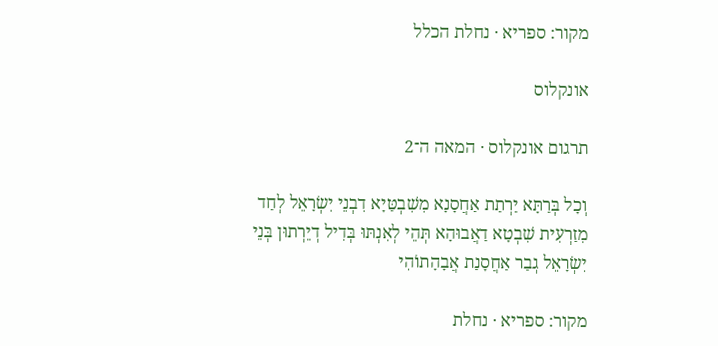מקור: ספריא · נחלת הכלל

אונקלוס

תרגום אונקלוס · המאה ה־2

וְכָל בְּרַתָּא יַרְתַת אַחֲסָנָא מִשִׁבְטַּיָא דִבְנֵי יִשְׂרָאֵל לְחַד מִזַרְעִית שִׁבְטָא דַאֲבוּהָא תְּהֵי לְאִנְתּוּ בְּדִיל דְיֵרְתוּן בְּנֵי יִשְׂרָאֵל גְבַר אַחֲסָנַת אֲבָהָתוֹהִי

מקור: ספריא · נחלת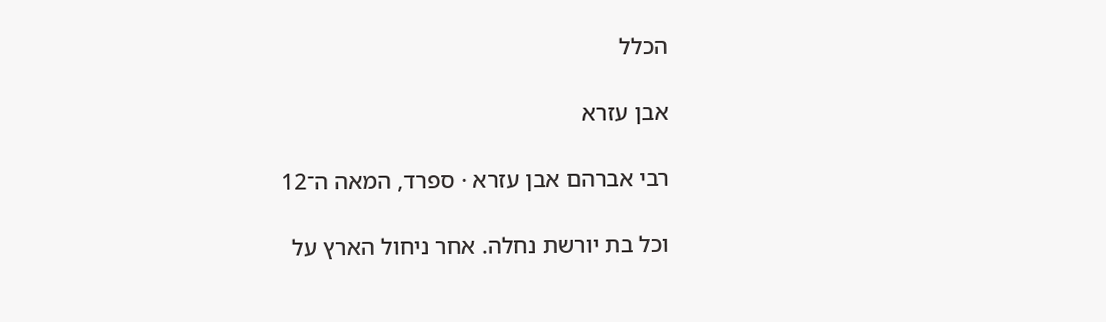הכלל

אבן עזרא

רבי אברהם אבן עזרא · ספרד, המאה ה־12

וכל בת יורשת נחלה. אחר ניחול הארץ על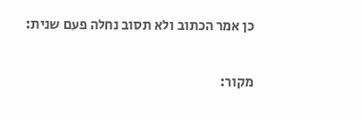כן אמר הכתוב ולא תסוב נחלה פעם שנית:

מקור: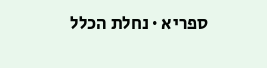ספריא · נחלת הכלל